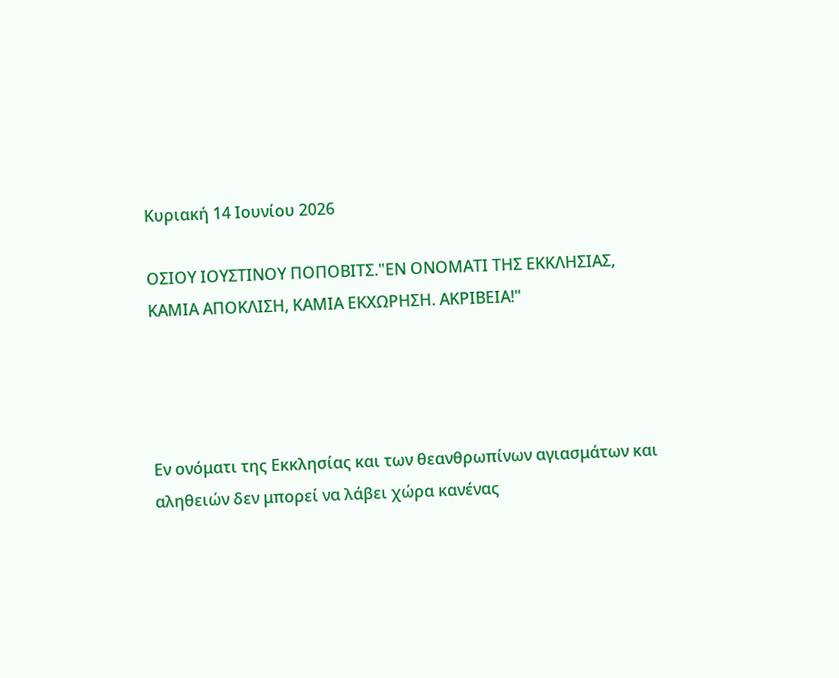Κυριακή 14 Ιουνίου 2026

ΟΣΙΟΥ ΙΟΥΣΤΙΝΟΥ ΠΟΠΟΒΙΤΣ."ΕΝ ΟΝΟΜΑΤΙ ΤΗΣ ΕΚΚΛΗΣΙΑΣ, ΚΑΜΙΑ ΑΠΟΚΛΙΣΗ, ΚΑΜΙΑ ΕΚΧΩΡΗΣΗ. ΑΚΡΙΒΕΙΑ!"




Εν ονόματι της Εκκλησίας και των θεανθρωπίνων αγιασμάτων και αληθειών δεν μπορεί να λάβει χώρα κανένας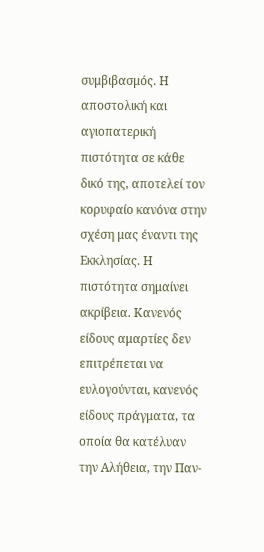συμβιβασμός. Η αποστολική και αγιοπατερική πιστότητα σε κάθε δικό της, αποτελεί τον κορυφαίο κανόνα στην σχέση μας έναντι της Εκκλησίας. Η πιστότητα σημαίνει ακρίβεια. Κανενός είδους αμαρτίες δεν επιτρέπεται να ευλογούνται, κανενός είδους πράγματα, τα οποία θα κατέλυαν την Αλήθεια, την Παν-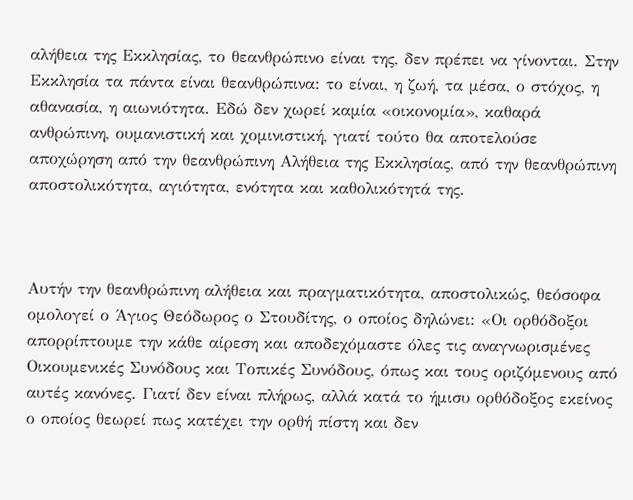αλήθεια της Εκκλησίας, το θεανθρώπινο είναι της, δεν πρέπει να γίνονται. Στην Εκκλησία τα πάντα είναι θεανθρώπινα: το είναι, η ζωή, τα μέσα, ο στόχος, η αθανασία, η αιωνιότητα. Εδώ δεν χωρεί καμία «οικονομία», καθαρά ανθρώπινη, ουμανιστική και χομινιστική, γιατί τούτο θα αποτελούσε αποχώρηση από την θεανθρώπινη Αλήθεια της Εκκλησίας, από την θεανθρώπινη αποστολικότητα, αγιότητα, ενότητα και καθολικότητά της.



Αυτήν την θεανθρώπινη αλήθεια και πραγματικότητα, αποστολικώς, θεόσοφα ομολογεί ο Άγιος Θεόδωρος ο Στουδίτης, ο οποίος δηλώνει: «Οι ορθόδοξοι απορρίπτουμε την κάθε αίρεση και αποδεχόμαστε όλες τις αναγνωρισμένες Οικουμενικές Συνόδους και Τοπικές Συνόδους, όπως και τους οριζόμενους από αυτές κανόνες. Γιατί δεν είναι πλήρως, αλλά κατά το ήμισυ ορθόδοξος εκείνος ο οποίος θεωρεί πως κατέχει την ορθή πίστη και δεν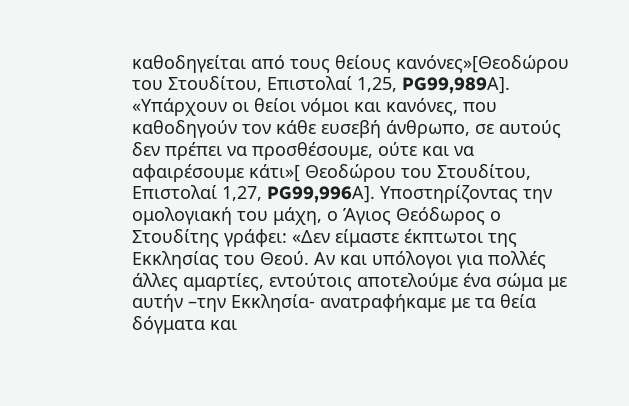καθοδηγείται από τους θείους κανόνες»[Θεοδώρου του Στουδίτου, Επιστολαί 1,25, PG99,989Α]. «Υπάρχουν οι θείοι νόμοι και κανόνες, που καθοδηγούν τον κάθε ευσεβή άνθρωπο, σε αυτούς δεν πρέπει να προσθέσουμε, ούτε και να αφαιρέσουμε κάτι»[ Θεοδώρου του Στουδίτου, Επιστολαί 1,27, PG99,996Α]. Υποστηρίζοντας την ομολογιακή του μάχη, ο Άγιος Θεόδωρος ο Στουδίτης γράφει: «Δεν είμαστε έκπτωτοι της Εκκλησίας του Θεού. Αν και υπόλογοι για πολλές άλλες αμαρτίες, εντούτοις αποτελούμε ένα σώμα με αυτήν –την Εκκλησία- ανατραφήκαμε με τα θεία δόγματα και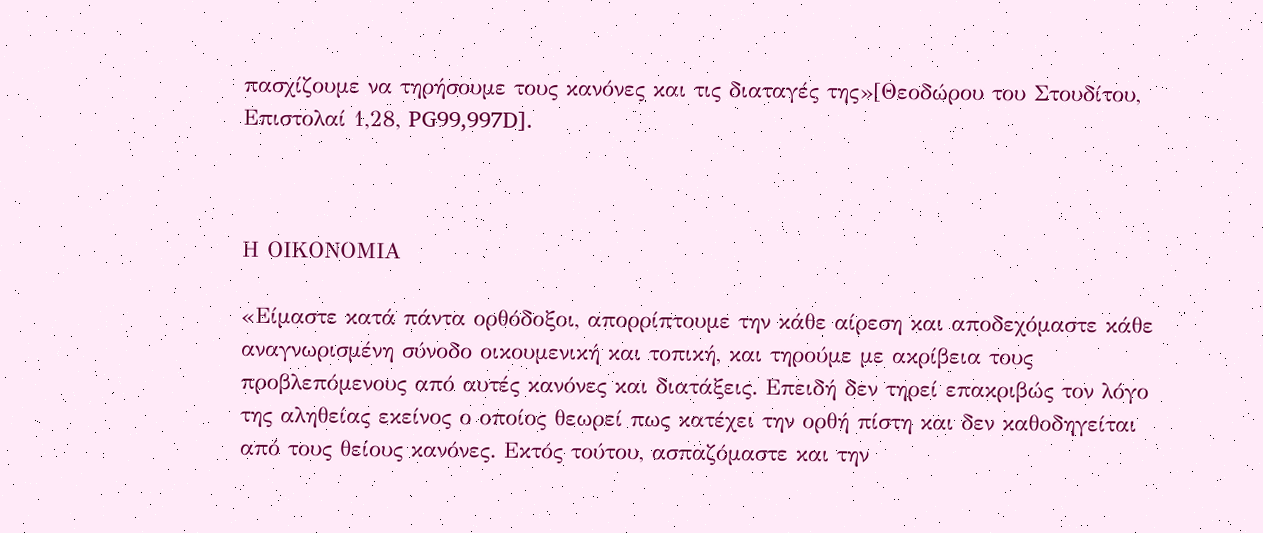πασχίζουμε να τηρήσουμε τους κανόνες και τις διαταγές της»[Θεοδώρου του Στουδίτου, Επιστολαί 1,28, PG99,997D].



Η ΟΙΚΟΝΟΜΙΑ

«Είμαστε κατά πάντα ορθόδοξοι, απορρίπτουμε την κάθε αίρεση και αποδεχόμαστε κάθε αναγνωρισμένη σύνοδο οικουμενική και τοπική, και τηρούμε με ακρίβεια τους προβλεπόμενους από αυτές κανόνες και διατάξεις. Επειδή δεν τηρεί επακριβώς τον λόγο της αληθείας εκείνος ο οποίος θεωρεί πως κατέχει την ορθή πίστη και δεν καθοδηγείται από τους θείους κανόνες. Εκτός τούτου, ασπαζόμαστε και την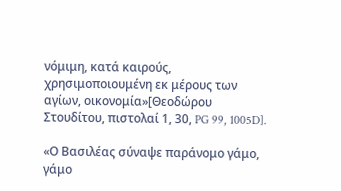νόμιμη, κατά καιρούς, χρησιμοποιουμένη εκ μέρους των αγίων, οικονομία»[Θεοδώρου Στουδίτου, πιστολαί 1, 30, PG 99, 1005D].

«Ο Βασιλέας σύναψε παράνομο γάμο, γάμο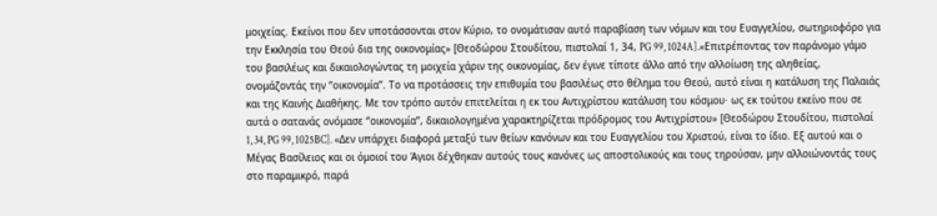μοιχείας. Εκείνοι που δεν υποτάσσονται στον Κύριο, το ονομάτισαν αυτό παραβίαση των νόμων και του Ευαγγελίου, σωτηριοφόρο για την Εκκλησία του Θεού δια της οικονομίας» [Θεοδώρου Στουδίτου, πιστολαί 1, 34, PG 99, 1024A].«Επιτρέποντας τον παράνομο γάμο του βασιλέως και δικαιολογώντας τη μοιχεία χάριν της οικονομίας, δεν έγινε τίποτε άλλο από την αλλοίωση της αληθείας, ονομάζοντάς την ‘’οικονομία’’. Το να προτάσσεις την επιθυμία του βασιλέως στο θέλημα του Θεού, αυτό είναι η κατάλυση της Παλαιάς και της Καινής Διαθήκης. Με τον τρόπο αυτόν επιτελείται η εκ του Αντιχρίστου κατάλυση του κόσμου· ως εκ τούτου εκείνο που σε αυτά ο σατανάς ονόμασε ‘’οικονομία’’, δικαιολογημένα χαρακτηρίζεται πρόδρομος του Αντιχρίστου» [Θεοδώρου Στουδίτου, πιστολαί 1, 34, PG 99, 1025BC]. «Δεν υπάρχει διαφορά μεταξύ των θείων κανόνων και του Ευαγγελίου του Χριστού, είναι το ίδιο. Εξ αυτού και ο Μέγας Βασίλειος και οι όμοιοί του Άγιοι δέχθηκαν αυτούς τους κανόνες ως αποστολικούς και τους τηρούσαν, μην αλλοιώνοντάς τους στο παραμικρό, παρά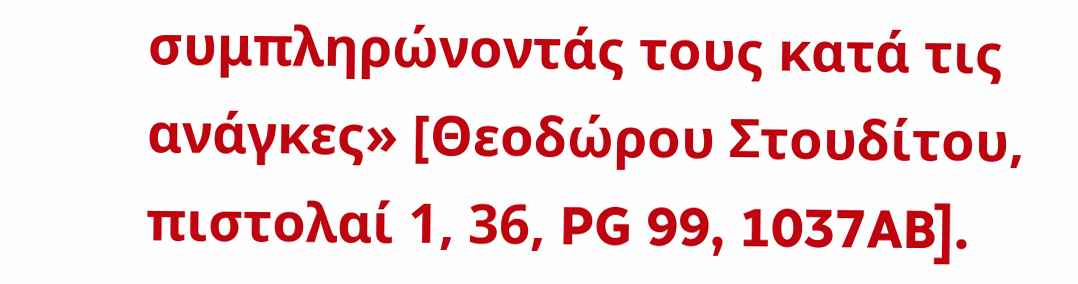συμπληρώνοντάς τους κατά τις ανάγκες» [Θεοδώρου Στουδίτου, πιστολαί 1, 36, PG 99, 1037AB].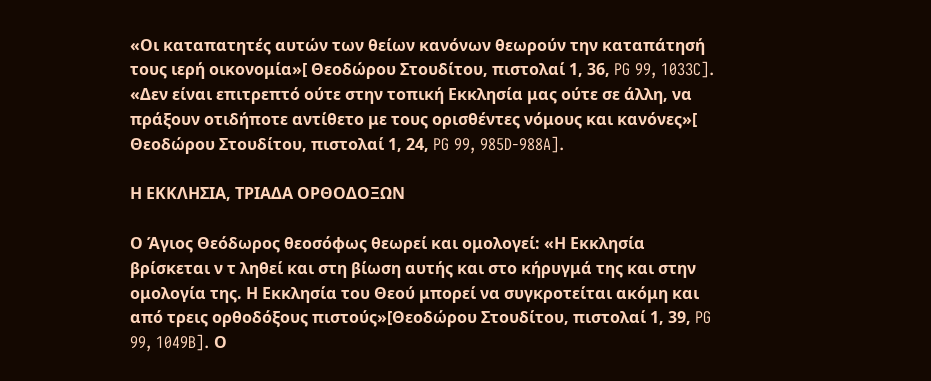«Οι καταπατητές αυτών των θείων κανόνων θεωρούν την καταπάτησή τους ιερή οικονομία»[ Θεοδώρου Στουδίτου, πιστολαί 1, 36, PG 99, 1033C]. «Δεν είναι επιτρεπτό ούτε στην τοπική Εκκλησία μας ούτε σε άλλη, να πράξουν οτιδήποτε αντίθετο με τους ορισθέντες νόμους και κανόνες»[ Θεοδώρου Στουδίτου, πιστολαί 1, 24, PG 99, 985D-988A].

Η ΕΚΚΛΗΣΙΑ, ΤΡΙΑΔΑ ΟΡΘΟΔΟΞΩΝ

Ο Άγιος Θεόδωρος θεοσόφως θεωρεί και ομολογεί: «Η Εκκλησία βρίσκεται ν τ ληθεί και στη βίωση αυτής και στο κήρυγμά της και στην ομολογία της. Η Εκκλησία του Θεού μπορεί να συγκροτείται ακόμη και από τρεις ορθοδόξους πιστούς»[Θεοδώρου Στουδίτου, πιστολαί 1, 39, PG 99, 1049B]. Ο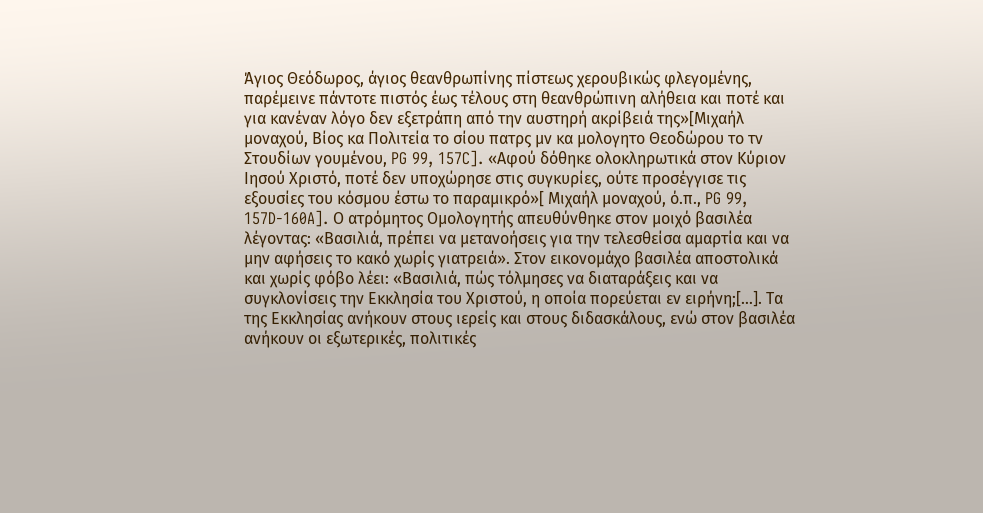Άγιος Θεόδωρος, άγιος θεανθρωπίνης πίστεως χερουβικώς φλεγομένης, παρέμεινε πάντοτε πιστός έως τέλους στη θεανθρώπινη αλήθεια και ποτέ και για κανέναν λόγο δεν εξετράπη από την αυστηρή ακρίβειά της»[Μιχαήλ μοναχού, Βίος κα Πολιτεία το σίου πατρς μν κα μολογητο Θεοδώρου το τν Στουδίων γουμένου, PG 99, 157C]. «Αφού δόθηκε ολοκληρωτικά στον Κύριον Ιησού Χριστό, ποτέ δεν υποχώρησε στις συγκυρίες, ούτε προσέγγισε τις εξουσίες του κόσμου έστω το παραμικρό»[ Μιχαήλ μοναχού, ό.π., PG 99, 157D-160A]. Ο ατρόμητος Ομολογητής απευθύνθηκε στον μοιχό βασιλέα λέγοντας: «Βασιλιά, πρέπει να μετανοήσεις για την τελεσθείσα αμαρτία και να μην αφήσεις το κακό χωρίς γιατρειά». Στον εικονομάχο βασιλέα αποστολικά και χωρίς φόβο λέει: «Βασιλιά, πώς τόλμησες να διαταράξεις και να συγκλονίσεις την Εκκλησία του Χριστού, η οποία πορεύεται εν ειρήνη;[…]. Τα της Εκκλησίας ανήκουν στους ιερείς και στους διδασκάλους, ενώ στον βασιλέα ανήκουν οι εξωτερικές, πολιτικές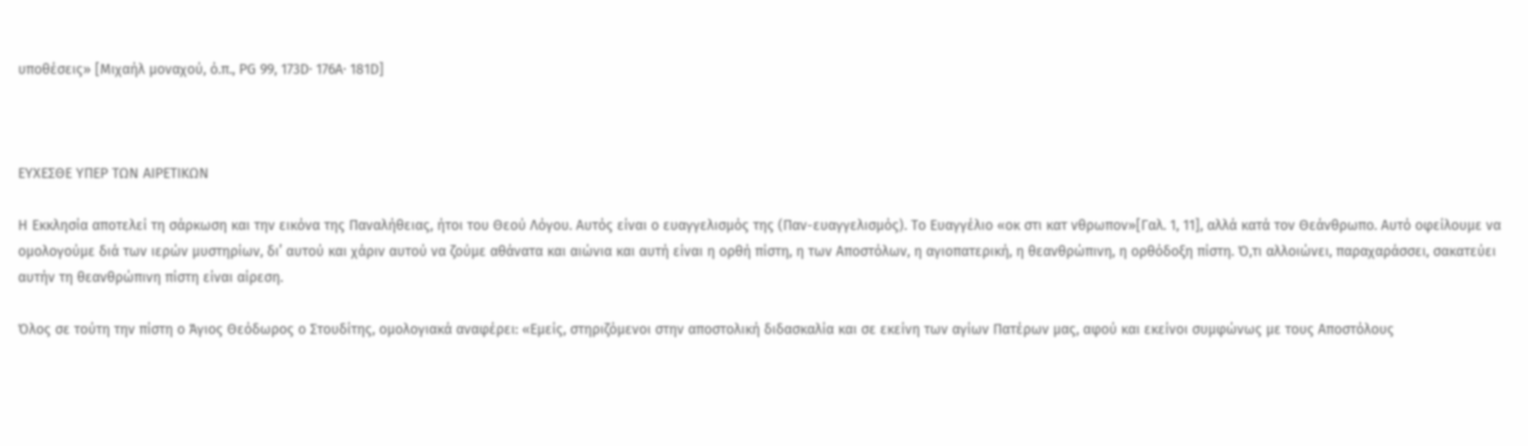υποθέσεις» [Μιχαήλ μοναχού, ό.π., PG 99, 173D· 176A· 181D]



ΕΥΧΕΣΘΕ ΥΠΕΡ ΤΩΝ ΑΙΡΕΤΙΚΩΝ

Η Εκκλησία αποτελεί τη σάρκωση και την εικόνα της Παναλήθειας, ήτοι του Θεού Λόγου. Αυτός είναι ο ευαγγελισμός της (Παν-ευαγγελισμός). Το Ευαγγέλιο «οκ στι κατ νθρωπον»[Γαλ. 1, 11], αλλά κατά τον Θεάνθρωπο. Αυτό οφείλουμε να ομολογούμε διά των ιερών μυστηρίων, δι’ αυτού και χάριν αυτού να ζούμε αθάνατα και αιώνια και αυτή είναι η ορθή πίστη, η των Αποστόλων, η αγιοπατερική, η θεανθρώπινη, η ορθόδοξη πίστη. Ό,τι αλλοιώνει, παραχαράσσει, σακατεύει αυτήν τη θεανθρώπινη πίστη είναι αίρεση.

Όλος σε τούτη την πίστη ο Άγιος Θεόδωρος ο Στουδίτης, ομολογιακά αναφέρει: «Εμείς, στηριζόμενοι στην αποστολική διδασκαλία και σε εκείνη των αγίων Πατέρων μας, αφού και εκείνοι συμφώνως με τους Αποστόλους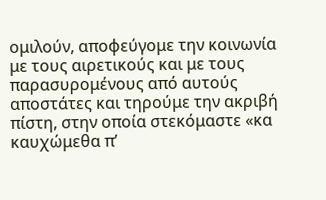ομιλούν, αποφεύγομε την κοινωνία με τους αιρετικούς και με τους παρασυρομένους από αυτούς αποστάτες και τηρούμε την ακριβή πίστη, στην οποία στεκόμαστε «κα καυχώμεθα π’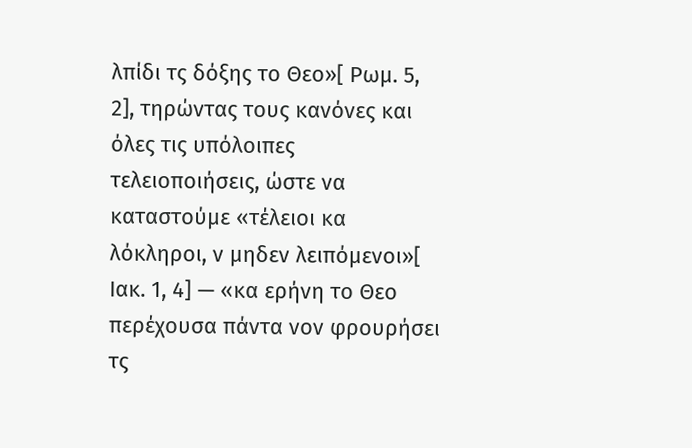λπίδι τς δόξης το Θεο»[ Ρωμ. 5, 2], τηρώντας τους κανόνες και όλες τις υπόλοιπες τελειοποιήσεις, ώστε να καταστούμε «τέλειοι κα λόκληροι, ν μηδεν λειπόμενοι»[ Ιακ. 1, 4] — «κα ερήνη το Θεο περέχουσα πάντα νον φρουρήσει τς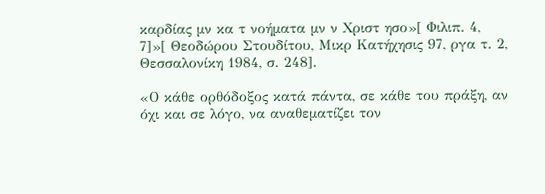καρδίας μν κα τ νοήματα μν ν Χριστ ησο»[ Φιλιπ. 4, 7]»[ Θεοδώρου Στουδίτου, Μικρ Κατήχησις 97, ργα τ. 2, Θεσσαλονίκη 1984, σ. 248].

«Ο κάθε ορθόδοξος κατά πάντα, σε κάθε του πράξη, αν όχι και σε λόγο, να αναθεματίζει τον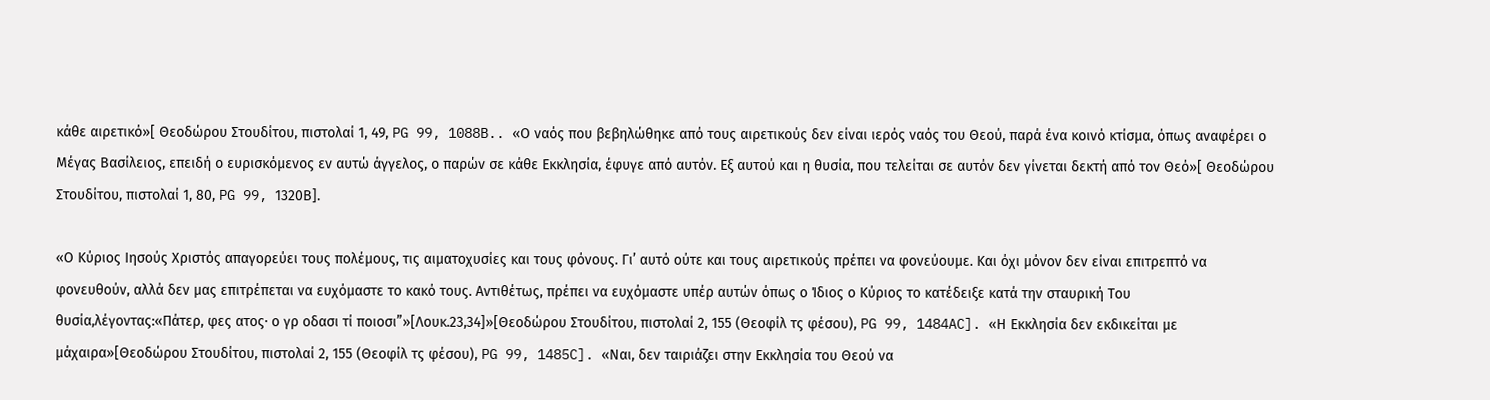κάθε αιρετικό»[ Θεοδώρου Στουδίτου, πιστολαί 1, 49, PG 99, 1088B.. «Ο ναός που βεβηλώθηκε από τους αιρετικούς δεν είναι ιερός ναός του Θεού, παρά ένα κοινό κτίσμα, όπως αναφέρει ο Μέγας Βασίλειος, επειδή ο ευρισκόμενος εν αυτώ άγγελος, ο παρών σε κάθε Εκκλησία, έφυγε από αυτόν. Εξ αυτού και η θυσία, που τελείται σε αυτόν δεν γίνεται δεκτή από τον Θεό»[ Θεοδώρου Στουδίτου, πιστολαί 1, 80, PG 99, 1320Β].

«Ο Κύριος Ιησούς Χριστός απαγορεύει τους πολέμους, τις αιματοχυσίες και τους φόνους. Γι’ αυτό ούτε και τους αιρετικούς πρέπει να φονεύουμε. Και όχι μόνον δεν είναι επιτρεπτό να φονευθούν, αλλά δεν μας επιτρέπεται να ευχόμαστε το κακό τους. Αντιθέτως, πρέπει να ευχόμαστε υπέρ αυτών όπως ο Ίδιος ο Κύριος το κατέδειξε κατά την σταυρική Του θυσία,λέγοντας:«Πάτερ, φες ατος· ο γρ οδασι τί ποιοσι”»[Λουκ.23,34]»[Θεοδώρου Στουδίτου, πιστολαί 2, 155 (Θεοφίλ τς φέσου), PG 99, 1484AC]. «Η Εκκλησία δεν εκδικείται με μάχαιρα»[Θεοδώρου Στουδίτου, πιστολαί 2, 155 (Θεοφίλ τς φέσου), PG 99, 1485C]. «Ναι, δεν ταιριάζει στην Εκκλησία του Θεού να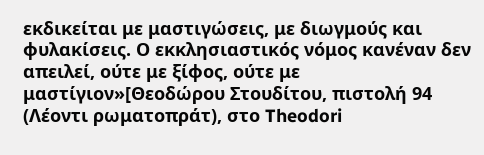εκδικείται με μαστιγώσεις, με διωγμούς και φυλακίσεις. Ο εκκλησιαστικός νόμος κανέναν δεν απειλεί, ούτε με ξίφος, ούτε με μαστίγιον»[Θεοδώρου Στουδίτου, πιστολή 94 (Λέοντι ρωματοπράτ), στο Theodori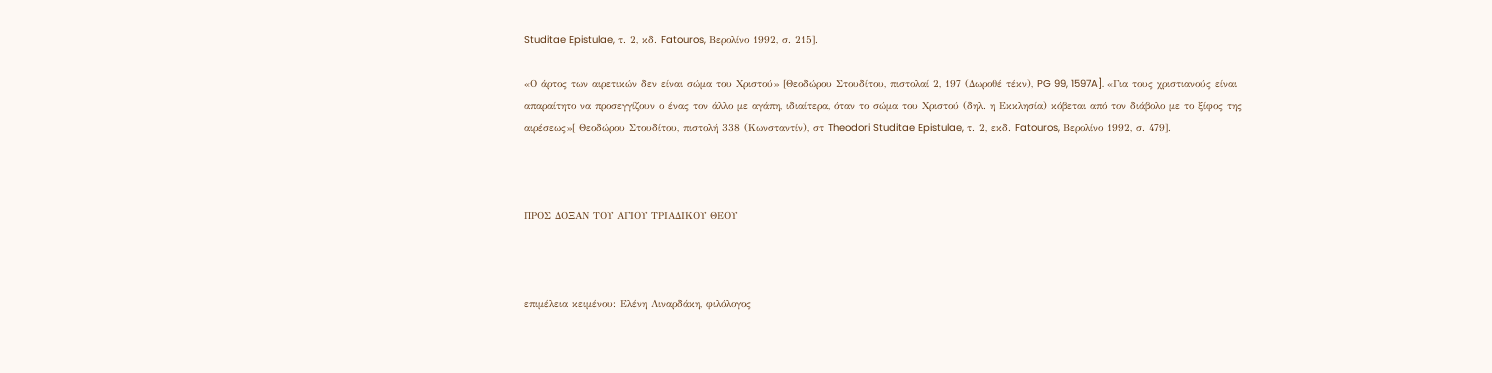Studitae Epistulae, τ. 2, κδ. Fatouros, Βερολίνο 1992, σ. 215].

«Ο άρτος των αιρετικών δεν είναι σώμα του Χριστού» [Θεοδώρου Στουδίτου, πιστολαί 2, 197 (Δωροθέ τέκν), PG 99, 1597A]. «Για τους χριστιανούς είναι απαραίτητο να προσεγγίζουν ο ένας τον άλλο με αγάπη, ιδιαίτερα, όταν το σώμα του Χριστού (δηλ. η Εκκλησία) κόβεται από τον διάβολο με το ξίφος της αιρέσεως»[ Θεοδώρου Στουδίτου, πιστολή 338 (Κωνσταντίν), στ Theodori Studitae Epistulae, τ. 2, εκδ. Fatouros, Βερολίνο 1992, σ. 479].



ΠΡΟΣ ΔΟΞΑΝ ΤΟΥ ΑΓΙΟΥ ΤΡΙΑΔΙΚΟΥ ΘΕΟΥ



επιμέλεια κειμένου: Ελένη Λιναρδάκη, φιλόλογος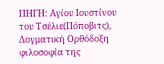ΠΗΓΗ: Αγίου Ιουστίνου του Τσέλιε(Πόποβιτς), Δογματική Ορθόδοξη φιλοσοφία της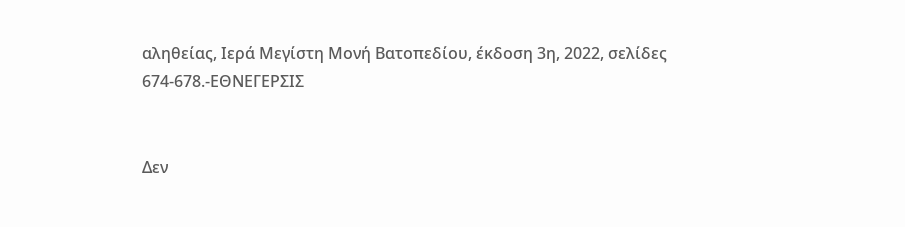αληθείας, Ιερά Μεγίστη Μονή Βατοπεδίου, έκδοση 3η, 2022, σελίδες 674-678.-ΕΘΝΕΓΕΡΣΙΣ


Δεν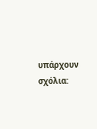υπάρχουν σχόλια: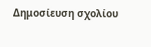Δημοσίευση σχολίου